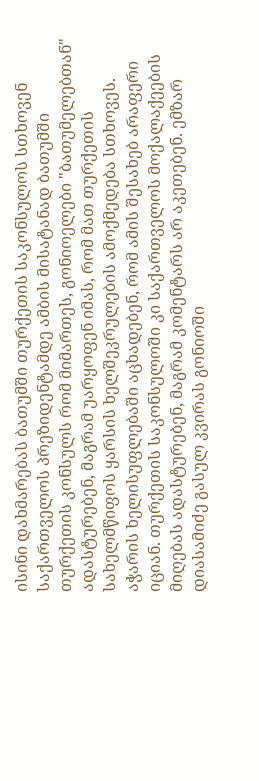ისინი დახმარებას ბათუმში თურქეთის საკონსულოს სთხოვენ
საქართველოს პრეზიდენტამდე ამბის მისატანად ბათუმში თურქეთის კონსულს რომ მიმართეს, გონიოელები "ბათუმელებთან" ადასტურებენ, მაგრამ უარყოფენ იმას, რომ მათ თურქეთის სახელმწიფოს ყარსის ხელშეკრულების ამოქმედება სთხოვეს. აჭარის ხელისუფლებაში აცხადებენ, რომ ამის შესახებ არაფერი იციან. თურქეთის საკონსულოში კი საქართველოს მოქალაქეების მიღებას ადასტურებენ, მაგრამ კომენტარს არ აკეთებენ. ემზარ დიასამიძე გასულ კვირას გონიოში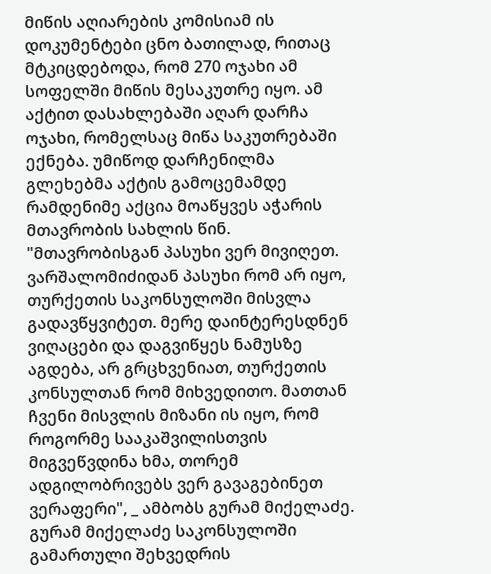მიწის აღიარების კომისიამ ის დოკუმენტები ცნო ბათილად, რითაც მტკიცდებოდა, რომ 270 ოჯახი ამ სოფელში მიწის მესაკუთრე იყო. ამ აქტით დასახლებაში აღარ დარჩა ოჯახი, რომელსაც მიწა საკუთრებაში ექნება. უმიწოდ დარჩენილმა გლეხებმა აქტის გამოცემამდე რამდენიმე აქცია მოაწყვეს აჭარის მთავრობის სახლის წინ.
"მთავრობისგან პასუხი ვერ მივიღეთ. ვარშალომიძიდან პასუხი რომ არ იყო, თურქეთის საკონსულოში მისვლა გადავწყვიტეთ. მერე დაინტერესდნენ ვიღაცები და დაგვიწყეს ნამუსზე აგდება, არ გრცხვენიათ, თურქეთის კონსულთან რომ მიხვედითო. მათთან ჩვენი მისვლის მიზანი ის იყო, რომ როგორმე სააკაშვილისთვის მიგვეწვდინა ხმა, თორემ ადგილობრივებს ვერ გავაგებინეთ ვერაფერი", _ ამბობს გურამ მიქელაძე.
გურამ მიქელაძე საკონსულოში გამართული შეხვედრის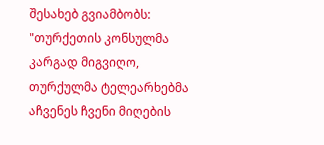შესახებ გვიამბობს:
"თურქეთის კონსულმა კარგად მიგვიღო, თურქულმა ტელეარხებმა აჩვენეს ჩვენი მიღების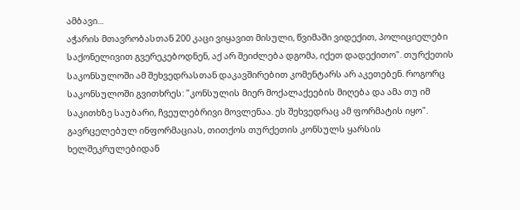ამბავი...
აჭარის მთავრობასთან 200 კაცი ვიყავით მისული, წვიმაში ვიდექით, პოლიციელები საქონელივით გვერეკებოდნენ, აქ არ შეიძლება დგომა, იქეთ დადექითო". თურქეთის საკონსულოში ამ შეხვედრასთან დაკავშირებით კომენტარს არ აკეთებენ. როგორც საკონსულოში გვითხრეს: "კონსულის მიერ მოქალაქეების მიღება და ამა თუ იმ საკითხზე საუბარი, ჩვეულებრივი მოვლენაა. ეს შეხვედრაც ამ ფორმატის იყო".
გავრცელებულ ინფორმაციას, თითქოს თურქეთის კონსულს ყარსის ხელშეკრულებიდან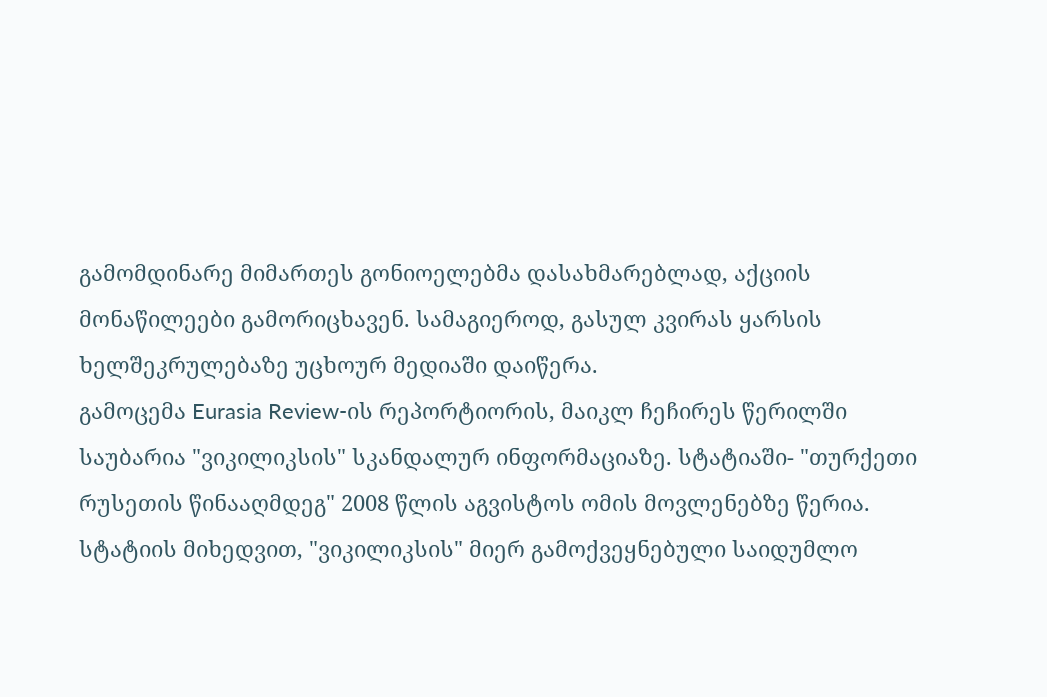გამომდინარე მიმართეს გონიოელებმა დასახმარებლად, აქციის მონაწილეები გამორიცხავენ. სამაგიეროდ, გასულ კვირას ყარსის ხელშეკრულებაზე უცხოურ მედიაში დაიწერა.
გამოცემა Eurasia Review-ის რეპორტიორის, მაიკლ ჩეჩირეს წერილში საუბარია "ვიკილიკსის" სკანდალურ ინფორმაციაზე. სტატიაში- "თურქეთი რუსეთის წინააღმდეგ" 2008 წლის აგვისტოს ომის მოვლენებზე წერია. სტატიის მიხედვით, "ვიკილიკსის" მიერ გამოქვეყნებული საიდუმლო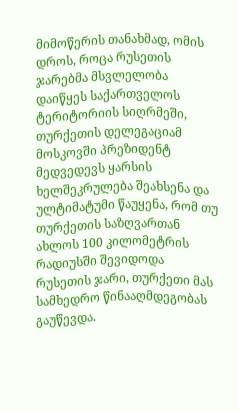მიმოწერის თანახმად, ომის დროს, როცა რუსეთის ჯარებმა მსვლელობა დაიწყეს საქართველოს ტერიტორიის სიღრმეში, თურქეთის დელეგაციამ მოსკოვში პრეზიდენტ მედვედევს ყარსის ხელშეკრულება შეახსენა და ულტიმატუმი წაუყენა, რომ თუ თურქეთის საზღვართან ახლოს 100 კილომეტრის რადიუსში შევიდოდა რუსეთის ჯარი, თურქეთი მას სამხედრო წინააღმდეგობას გაუწევდა.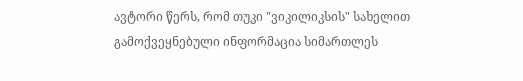ავტორი წერს, რომ თუკი "ვიკილიკსის" სახელით გამოქვეყნებული ინფორმაცია სიმართლეს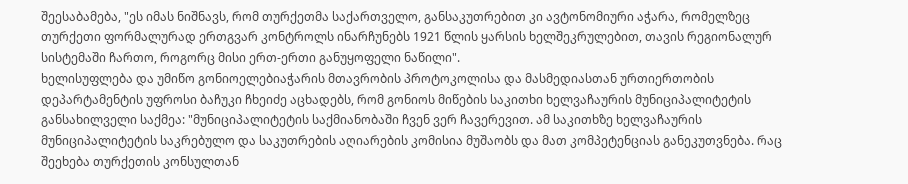შეესაბამება, "ეს იმას ნიშნავს, რომ თურქეთმა საქართველო, განსაკუთრებით კი ავტონომიური აჭარა, რომელზეც თურქეთი ფორმალურად ერთგვარ კონტროლს ინარჩუნებს 1921 წლის ყარსის ხელშეკრულებით, თავის რეგიონალურ სისტემაში ჩართო, როგორც მისი ერთ-ერთი განუყოფელი ნაწილი".
ხელისუფლება და უმიწო გონიოელებიაჭარის მთავრობის პროტოკოლისა და მასმედიასთან ურთიერთობის დეპარტამენტის უფროსი ბაჩუკი ჩხეიძე აცხადებს, რომ გონიოს მიწების საკითხი ხელვაჩაურის მუნიციპალიტეტის განსახილველი საქმეა: "მუნიციპალიტეტის საქმიანობაში ჩვენ ვერ ჩავერევით. ამ საკითხზე ხელვაჩაურის მუნიციპალიტეტის საკრებულო და საკუთრების აღიარების კომისია მუშაობს და მათ კომპეტენციას განეკუთვნება. რაც შეეხება თურქეთის კონსულთან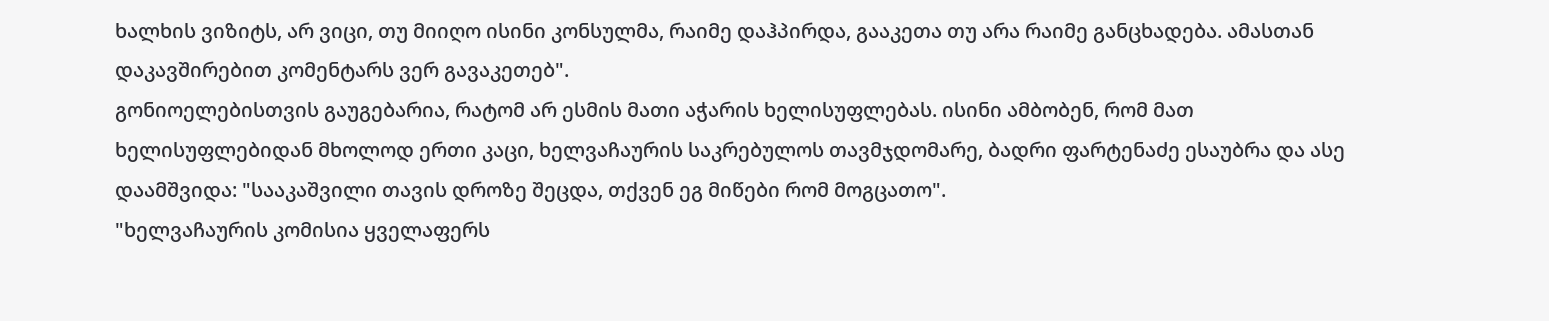ხალხის ვიზიტს, არ ვიცი, თუ მიიღო ისინი კონსულმა, რაიმე დაჰპირდა, გააკეთა თუ არა რაიმე განცხადება. ამასთან დაკავშირებით კომენტარს ვერ გავაკეთებ".
გონიოელებისთვის გაუგებარია, რატომ არ ესმის მათი აჭარის ხელისუფლებას. ისინი ამბობენ, რომ მათ ხელისუფლებიდან მხოლოდ ერთი კაცი, ხელვაჩაურის საკრებულოს თავმჯდომარე, ბადრი ფარტენაძე ესაუბრა და ასე დაამშვიდა: "სააკაშვილი თავის დროზე შეცდა, თქვენ ეგ მიწები რომ მოგცათო".
"ხელვაჩაურის კომისია ყველაფერს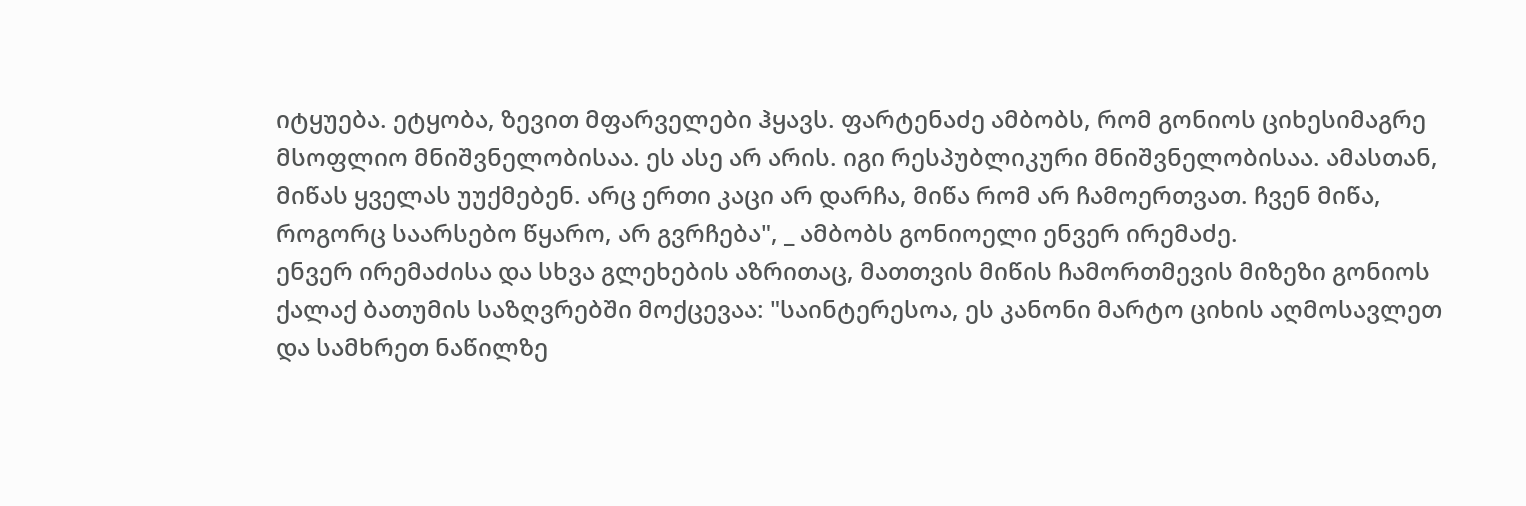იტყუება. ეტყობა, ზევით მფარველები ჰყავს. ფარტენაძე ამბობს, რომ გონიოს ციხესიმაგრე მსოფლიო მნიშვნელობისაა. ეს ასე არ არის. იგი რესპუბლიკური მნიშვნელობისაა. ამასთან, მიწას ყველას უუქმებენ. არც ერთი კაცი არ დარჩა, მიწა რომ არ ჩამოერთვათ. ჩვენ მიწა, როგორც საარსებო წყარო, არ გვრჩება", _ ამბობს გონიოელი ენვერ ირემაძე.
ენვერ ირემაძისა და სხვა გლეხების აზრითაც, მათთვის მიწის ჩამორთმევის მიზეზი გონიოს ქალაქ ბათუმის საზღვრებში მოქცევაა: "საინტერესოა, ეს კანონი მარტო ციხის აღმოსავლეთ და სამხრეთ ნაწილზე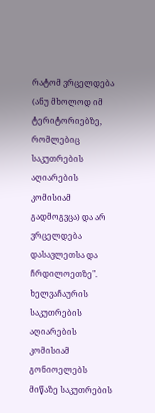რატომ ვრცელდება (ანუ მხოლოდ იმ ტერიტორიებზე, რომლებიც საკუთრების აღიარების კომისიამ გადმოგვცა) და არ ვრცელდება დასავლეთსა და ჩრდილოეთზე".
ხელვაჩაურის საკუთრების აღიარების კომისიამ გონიოელებს მიწაზე საკუთრების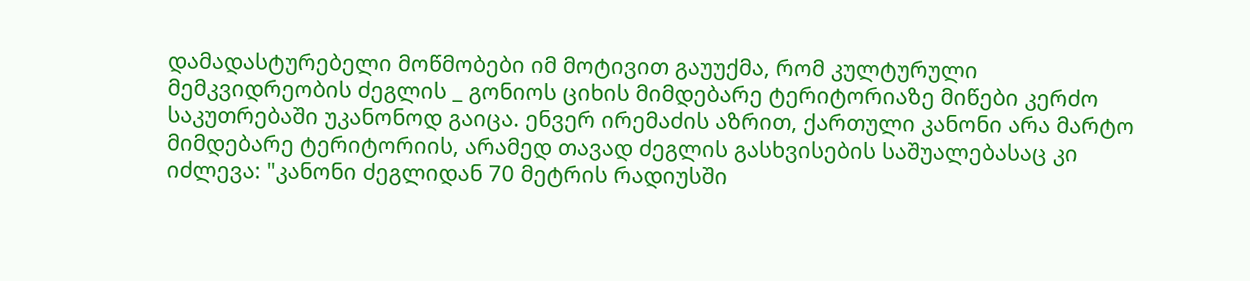დამადასტურებელი მოწმობები იმ მოტივით გაუუქმა, რომ კულტურული მემკვიდრეობის ძეგლის _ გონიოს ციხის მიმდებარე ტერიტორიაზე მიწები კერძო საკუთრებაში უკანონოდ გაიცა. ენვერ ირემაძის აზრით, ქართული კანონი არა მარტო მიმდებარე ტერიტორიის, არამედ თავად ძეგლის გასხვისების საშუალებასაც კი იძლევა: "კანონი ძეგლიდან 70 მეტრის რადიუსში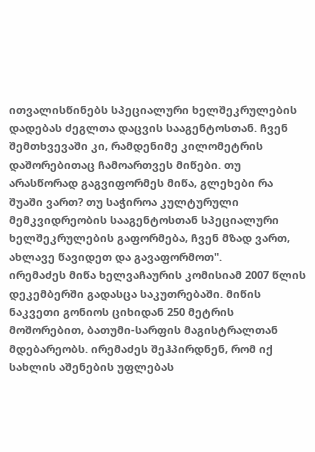ითვალისწინებს სპეციალური ხელშეკრულების დადებას ძეგლთა დაცვის სააგენტოსთან. ჩვენ შემთხვევაში კი, რამდენიმე კილომეტრის დაშორებითაც ჩამოართვეს მიწები. თუ არასწორად გაგვიფორმეს მიწა, გლეხები რა შუაში ვართ? თუ საჭიროა კულტურული მემკვიდრეობის სააგენტოსთან სპეციალური ხელშეკრულების გაფორმება, ჩვენ მზად ვართ, ახლავე წავიდეთ და გავაფორმოთ".
ირემაძეს მიწა ხელვაჩაურის კომისიამ 2007 წლის დეკემბერში გადასცა საკუთრებაში. მიწის ნაკვეთი გონიოს ციხიდან 250 მეტრის მოშორებით, ბათუმი-სარფის მაგისტრალთან მდებარეობს. ირემაძეს შეჰპირდნენ, რომ იქ სახლის აშენების უფლებას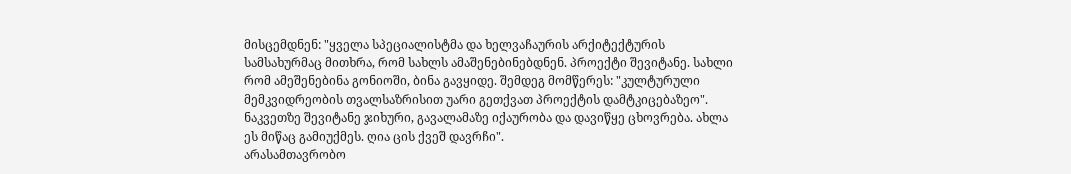მისცემდნენ: "ყველა სპეციალისტმა და ხელვაჩაურის არქიტექტურის სამსახურმაც მითხრა, რომ სახლს ამაშენებინებდნენ. პროექტი შევიტანე. სახლი რომ ამეშენებინა გონიოში, ბინა გავყიდე. შემდეგ მომწერეს: "კულტურული მემკვიდრეობის თვალსაზრისით უარი გეთქვათ პროექტის დამტკიცებაზეო". ნაკვეთზე შევიტანე ჯიხური, გავალამაზე იქაურობა და დავიწყე ცხოვრება. ახლა ეს მიწაც გამიუქმეს. ღია ცის ქვეშ დავრჩი".
არასამთავრობო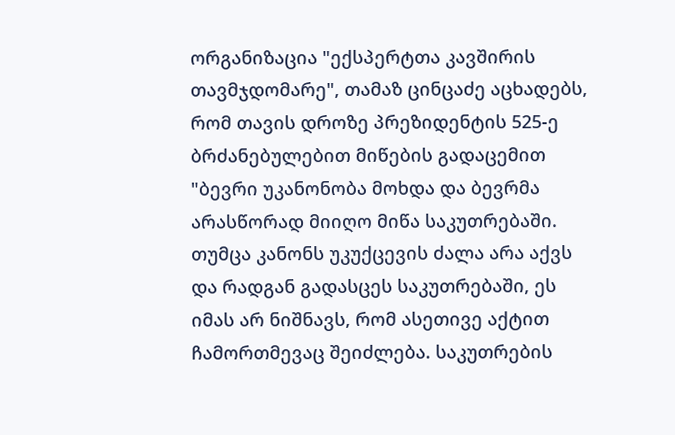ორგანიზაცია "ექსპერტთა კავშირის თავმჯდომარე", თამაზ ცინცაძე აცხადებს, რომ თავის დროზე პრეზიდენტის 525-ე ბრძანებულებით მიწების გადაცემით "ბევრი უკანონობა მოხდა და ბევრმა არასწორად მიიღო მიწა საკუთრებაში. თუმცა კანონს უკუქცევის ძალა არა აქვს და რადგან გადასცეს საკუთრებაში, ეს იმას არ ნიშნავს, რომ ასეთივე აქტით ჩამორთმევაც შეიძლება. საკუთრების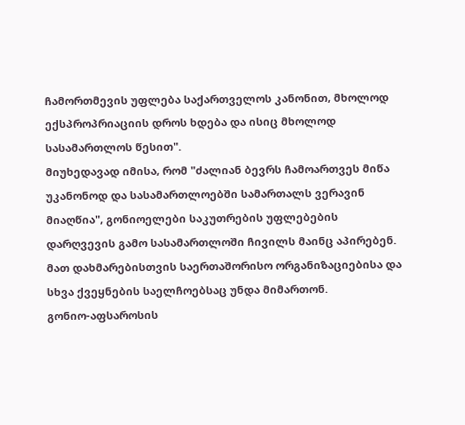ჩამორთმევის უფლება საქართველოს კანონით, მხოლოდ ექსპროპრიაციის დროს ხდება და ისიც მხოლოდ სასამართლოს წესით".
მიუხედავად იმისა, რომ "ძალიან ბევრს ჩამოართვეს მიწა უკანონოდ და სასამართლოებში სამართალს ვერავინ მიაღწია", გონიოელები საკუთრების უფლებების დარღვევის გამო სასამართლოში ჩივილს მაინც აპირებენ. მათ დახმარებისთვის საერთაშორისო ორგანიზაციებისა და სხვა ქვეყნების საელჩოებსაც უნდა მიმართონ.
გონიო-აფსაროსის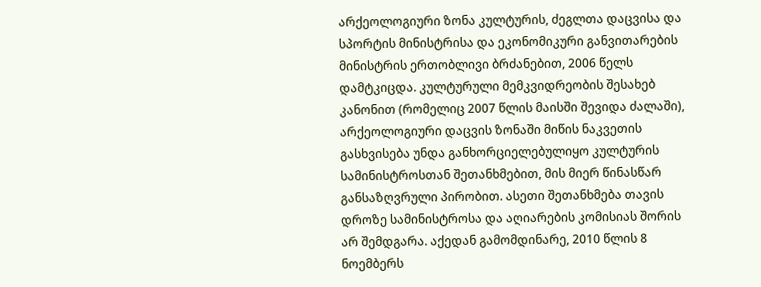არქეოლოგიური ზონა კულტურის, ძეგლთა დაცვისა და სპორტის მინისტრისა და ეკონომიკური განვითარების მინისტრის ერთობლივი ბრძანებით, 2006 წელს დამტკიცდა. კულტურული მემკვიდრეობის შესახებ კანონით (რომელიც 2007 წლის მაისში შევიდა ძალაში), არქეოლოგიური დაცვის ზონაში მიწის ნაკვეთის გასხვისება უნდა განხორციელებულიყო კულტურის სამინისტროსთან შეთანხმებით, მის მიერ წინასწარ განსაზღვრული პირობით. ასეთი შეთანხმება თავის დროზე სამინისტროსა და აღიარების კომისიას შორის არ შემდგარა. აქედან გამომდინარე, 2010 წლის 8 ნოემბერს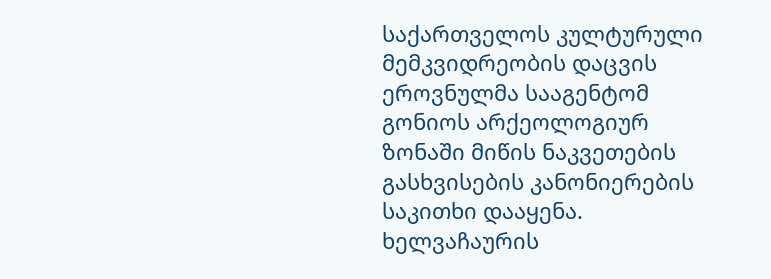საქართველოს კულტურული მემკვიდრეობის დაცვის ეროვნულმა სააგენტომ გონიოს არქეოლოგიურ ზონაში მიწის ნაკვეთების გასხვისების კანონიერების საკითხი დააყენა. ხელვაჩაურის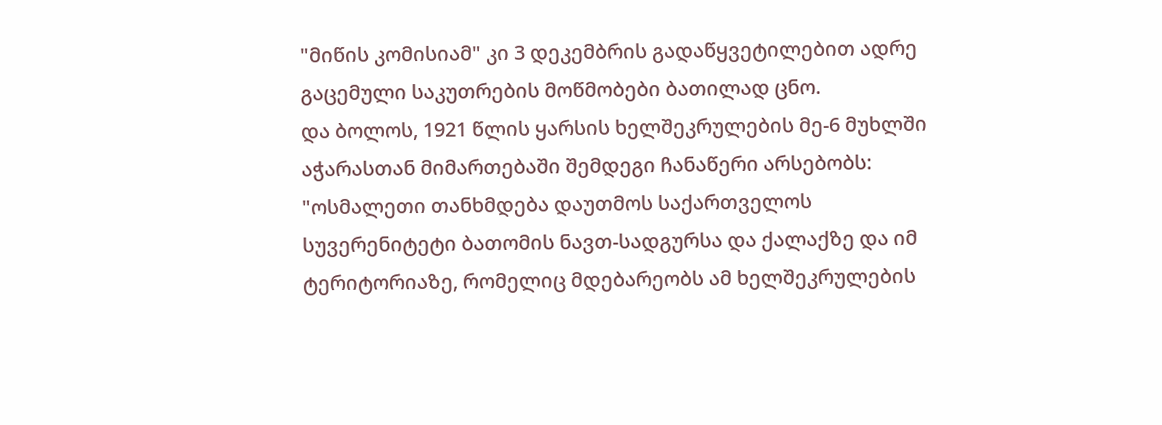"მიწის კომისიამ" კი 3 დეკემბრის გადაწყვეტილებით ადრე გაცემული საკუთრების მოწმობები ბათილად ცნო.
და ბოლოს, 1921 წლის ყარსის ხელშეკრულების მე-6 მუხლში აჭარასთან მიმართებაში შემდეგი ჩანაწერი არსებობს: "ოსმალეთი თანხმდება დაუთმოს საქართველოს სუვერენიტეტი ბათომის ნავთ-სადგურსა და ქალაქზე და იმ ტერიტორიაზე, რომელიც მდებარეობს ამ ხელშეკრულების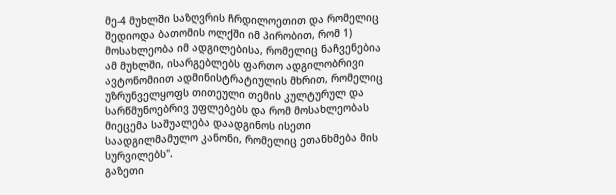მე-4 მუხლში საზღვრის ჩრდილოეთით და რომელიც შედიოდა ბათომის ოლქში იმ პირობით, რომ 1) მოსახლეობა იმ ადგილებისა, რომელიც ნაჩვენებია ამ მუხლში, ისარგებლებს ფართო ადგილობრივი ავტონომიით ადმინისტრატიულის მხრით, რომელიც უზრუნველყოფს თითეული თემის კულტურულ და სარწმუნოებრივ უფლებებს და რომ მოსახლეობას მიეცემა საშუალება დაადგინოს ისეთი საადგილმამულო კანონი, რომელიც ეთანხმება მის სურვილებს".
გაზეთი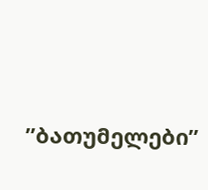”ბათუმელები”